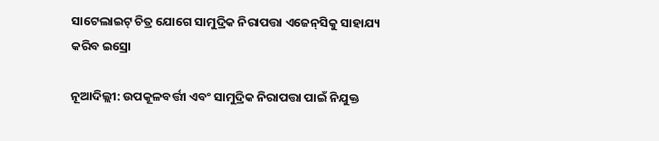ସାଟେଲାଇଟ୍‌ ଚିତ୍ର ଯୋଗେ ସାମୁଦ୍ରିକ ନିରାପତ୍ତା ଏଜେନ୍‌ସିକୁ ସାହାଯ୍ୟ କରିବ ଇସ୍ରୋ

ନୂଆଦିଲ୍ଲୀ: ଉପକୂଳବର୍ତ୍ତୀ ଏବଂ ସାମୁଦ୍ରିକ ନିରାପତ୍ତା ପାଇଁ ନିଯୁକ୍ତ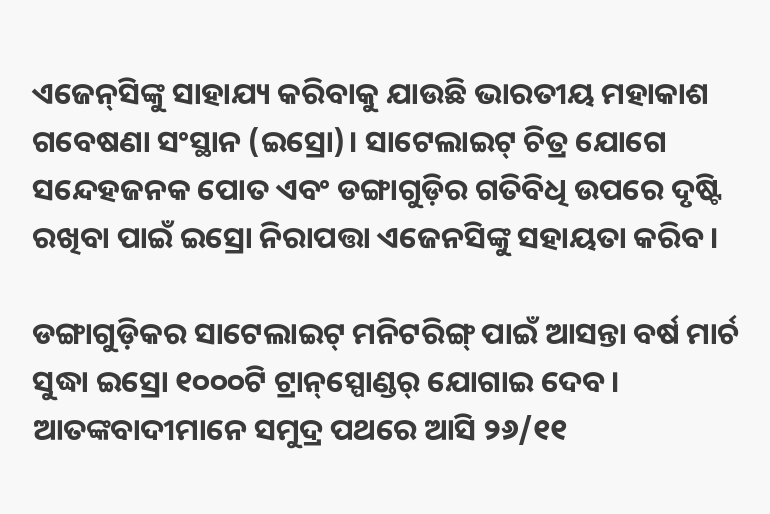ଏଜେନ୍‌ସିଙ୍କୁ ସାହାଯ୍ୟ କରିବାକୁ ଯାଉଛି ଭାରତୀୟ ମହାକାଶ ଗବେଷଣା ସଂସ୍ଥାନ (ଇସ୍ରୋ)। ସାଟେଲାଇଟ୍‌ ଚିତ୍ର ଯୋଗେ ସନ୍ଦେହଜନକ ପୋତ ଏବଂ ଡଙ୍ଗାଗୁଡ଼ିର ଗତିବିଧି ଉପରେ ଦୃଷ୍ଟି ରଖିବା ପାଇଁ ଇସ୍ରୋ ନିରାପତ୍ତା ଏଜେନସିଙ୍କୁ ସହାୟତା କରିବ।

ଡଙ୍ଗାଗୁଡ଼ିକର ସାଟେଲାଇଟ୍‌ ମନିଟରିଙ୍ଗ୍‌ ପାଇଁ ଆସନ୍ତା ବର୍ଷ ମାର୍ଚ ସୁଦ୍ଧା ଇସ୍ରୋ ୧୦୦୦ଟି ଟ୍ରାନ୍‌ସ୍ପୋଣ୍ଡର୍‌ ଯୋଗାଇ ଦେବ। ଆତଙ୍କବାଦୀମାନେ ସମୁଦ୍ର ପଥରେ ଆସି ୨୬/୧୧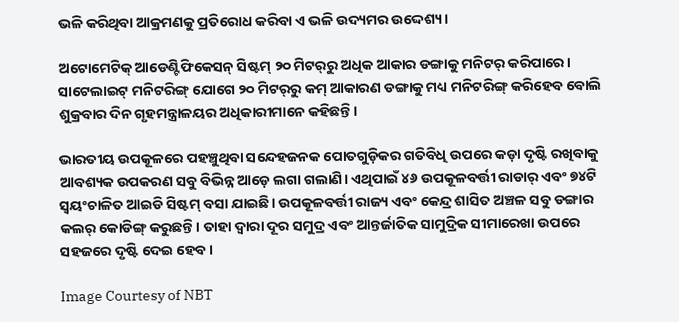ଭଳି କରିଥିବା ଆକ୍ରମଣକୁ ପ୍ରତିରୋଧ କରିବା ଏ ଭଳି ଉଦ୍ୟମର ଉଦ୍ଦେଶ୍ୟ।

ଅଟୋମେଟିକ୍‌ ଆଡେଣ୍ଟିଫିକେସନ୍‌ ସିଷ୍ଟମ୍‌ ୨୦ ମିଟର୍‌ରୁ ଅଧିକ ଆକାର ଡଙ୍ଗାକୁ ମନିଟର୍‌ କରିପାରେ। ସାଟେଲାଇଟ୍‌ ମନିଟରିଙ୍ଗ୍‌ ଯୋଗେ ୨୦ ମିଟର୍‌ରୁ କମ୍‌ ଆକାରଣ ଡଙ୍ଗାକୁ ମଧ୍ୟ ମନିଟରିଙ୍ଗ୍‌ କରିହେବ ବୋଲି ଶୁକ୍ରବାର ଦିନ ଗୃହମନ୍ତ୍ରାଳୟର ଅଧିକାରୀମାନେ କହିଛନ୍ତି।

ଭାରତୀୟ ଉପକୂଳରେ ପହଞ୍ଚୁଥିବା ସନ୍ଦେହଜନକ ପୋତଗୁଡ଼ିକର ଗତିବିଧି ଉପରେ କଡ଼ା ଦୃଷ୍ଟି ରଖିବାକୁ ଆବଶ୍ୟକ ଉପକରଣ ସବୁ ବିଭିନ୍ନ ଆଡ଼େ ଲଗା ଗଲାଣି। ଏଥିପାଇଁ ୪୬ ଉପକୂଳବର୍ତ୍ତୀ ରାଡାର୍‌ ଏବଂ ୭୪ଟି ସ୍ୱୟଂଚାଳିତ ଆଇଡି ସିଷ୍ଟମ୍‌ ବସା ଯାଇଛି। ଉପକୂଳବର୍ତ୍ତୀ ରାଜ୍ୟ ଏବଂ କେନ୍ଦ୍ର ଶାସିତ ଅଞ୍ଚଳ ସବୁ ଡଙ୍ଗାର କଲର୍‌ କୋଡିଙ୍ଗ୍‌ କରୁଛନ୍ତି। ତାହା ଦ୍ୱାରା ଦୂର ସମୁଦ୍ର ଏବଂ ଆନ୍ତର୍ଜାତିକ ସାମୁଦ୍ରିକ ସୀମାରେଖା ଉପରେ ସହଜରେ ଦୃଷ୍ଟି ଦେଇ ହେବ।

Image Courtesy of NBT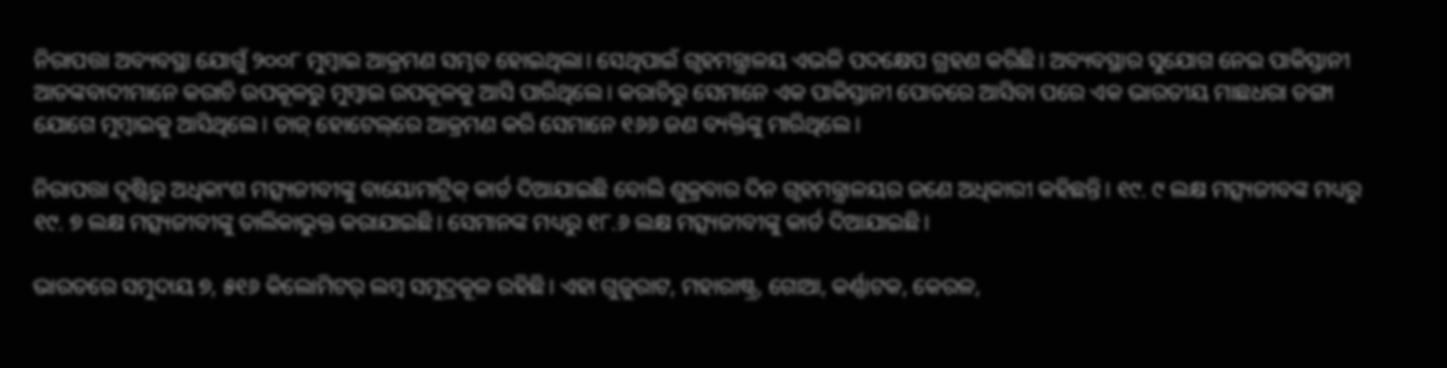ନିରାପତ୍ତା ଅବ୍ୟବସ୍ଥା ଯୋଗୁଁ ୨୦୦୮ ମୁମ୍ବାଇ ଆକ୍ରମଣ ସମ୍ଭବ ହୋଇଥିଲା। ସେଥିପାଇଁ ଗୃହମନ୍ତ୍ରାଳୟ ଏଭଳି ପଦକ୍ଷେପ ଗ୍ରହଣ କରିଛି। ଅବ୍ୟବସ୍ଥାର ସୁଯୋଗ ନେଇ ପାକିସ୍ତାନୀ ଆତଙ୍କବାଦୀମାନେ କରାଚି ଉପକୂଳରୁ ମୁମ୍ବାଇ ଉପକୂଳକୁ ଆସି ପାରିଥିଲେ। କରାଚିରୁ ସେମାନେ ଏକ ପାକିସ୍ତାନୀ ପୋତରେ ଆସିବା ପରେ ଏକ ଭାରତୀୟ ମାଛଧରା ଡଙ୍ଗା ଯୋଗେ ମୁମ୍ବାଇକୁ ଆସିଥିଲେ। ତାଜ୍‌ ହୋଟେଲ୍‌ରେ ଆକ୍ରମଣ କରି ସେମାନେ ୧୬୬ ଜଣ ବ୍ୟକ୍ତିଙ୍କୁ ମାରିଥିଲେ।

ନିରାପତ୍ତା ଦୃଷ୍ଟିରୁ ଅଧିକାଂଶ ମତ୍ସ୍ୟଜୀବୀଙ୍କୁ ବାୟୋମାଟ୍ରିକ୍‌ କାର୍ଡ ଦିଆଯାଇଛି ବୋଲି ଶୁକ୍ରବାର ଦିନ ଗୃହମନ୍ତ୍ରାଳୟର ଜଣେ ଅଧିକାରୀ କହିଛନ୍ତି। ୧୯. ୯ ଲକ୍ଷ ମତ୍ସ୍ୟଜୀବଙ୍କ ମଧ୍ୟରୁ ୧୯. ୭ ଲକ୍ଷ ମତ୍ସ୍ୟଜୀବୀଙ୍କୁ ତାଲିକାଭୁକ୍ତ କରାଯାଇଛି। ସେମାନଙ୍କ ମଧ୍ୟରୁ ୧୮.୬ ଲକ୍ଷ ମତ୍ସ୍ୟଜୀବୀଙ୍କୁ କାର୍ଡ ଦିଆଯାଇଛି।

ଭାରତରେ ସମୁଦାୟ ୭, ୫୧୬ କିଲୋମିଟର୍‌ ଲମ୍ବ ସମୁଦ୍ରକୂଳ ରହିଛି। ଏହା ଗୁଜୁରାଟ, ମହାରାଷ୍ଟ୍ର, ଗୋଆ, କର୍ଣ୍ଣାଟକ, କେରଳ,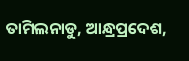ତାମିଲନାଡୁ, ଆନ୍ଧ୍ରପ୍ରଦେଶ,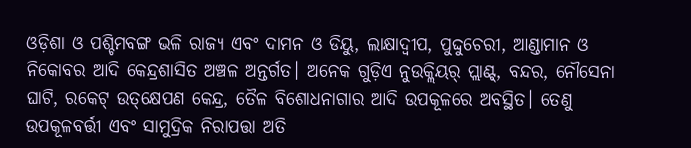ଓଡ଼ିଶା ଓ ପଶ୍ଚିମବଙ୍ଗ ଭଳି ରାଜ୍ୟ ଏବଂ ଦାମନ ଓ ଡିୟୁ, ଲାକ୍ଷାଦ୍ୱୀପ, ପୁଦ୍ଦୁଚେରୀ, ଆଣ୍ଡାମାନ ଓ ନିକୋବର ଆଦି କେନ୍ଦ୍ରଶାସିତ ଅଞ୍ଚଳ ଅନ୍ତର୍ଗତ। ଅନେକ ଗୁଡ଼ିଏ ନୁଉକ୍ଲିୟର୍‌ ପ୍ଲାଣ୍ଟ୍‌, ବନ୍ଦର, ନୌସେନା ଘାଟି, ରକେଟ୍‌ ଉତ୍‌କ୍ଷେପଣ କେନ୍ଦ୍ର, ତୈଳ ବିଶୋଧନାଗାର ଆଦି ଉପକୂଳରେ ଅବସ୍ଥିତ। ତେଣୁ ଉପକୂଳବର୍ତ୍ତୀ ଏବଂ ସାମୁଦ୍ରିକ ନିରାପତ୍ତା ଅତି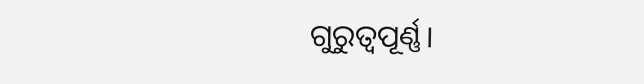ଗୁରୁତ୍ୱପୂର୍ଣ୍ଣ।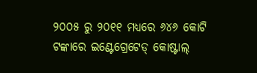୨୦୦୫ ରୁ ୨୦୧୧ ମଧ୍ୟରେ ୬୪୬ କୋଟି ଟଙ୍କାରେ ଇଣ୍ଟେଗ୍ରେଟେଡ୍‌ କୋଷ୍ଟାଲ୍‌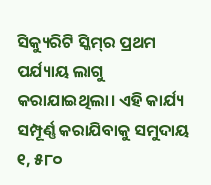ସିକ୍ୟୁରିଟି ସ୍କିମ୍‌ର ପ୍ରଥମ ପର୍ଯ୍ୟାୟ ଲାଗୁ କରାଯାଇଥିଲା। ଏହି କାର୍ଯ୍ୟ ସମ୍ପୂର୍ଣ୍ଣ କରାଯିବାକୁ ସମୁଦାୟ ୧, ୫୮୦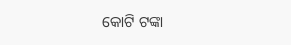କୋଟି ଟଙ୍କା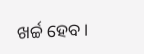ଖର୍ଚ୍ଚ ହେବ।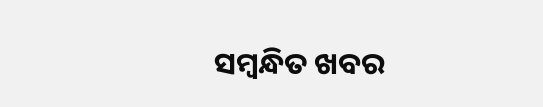ସମ୍ବନ୍ଧିତ ଖବର